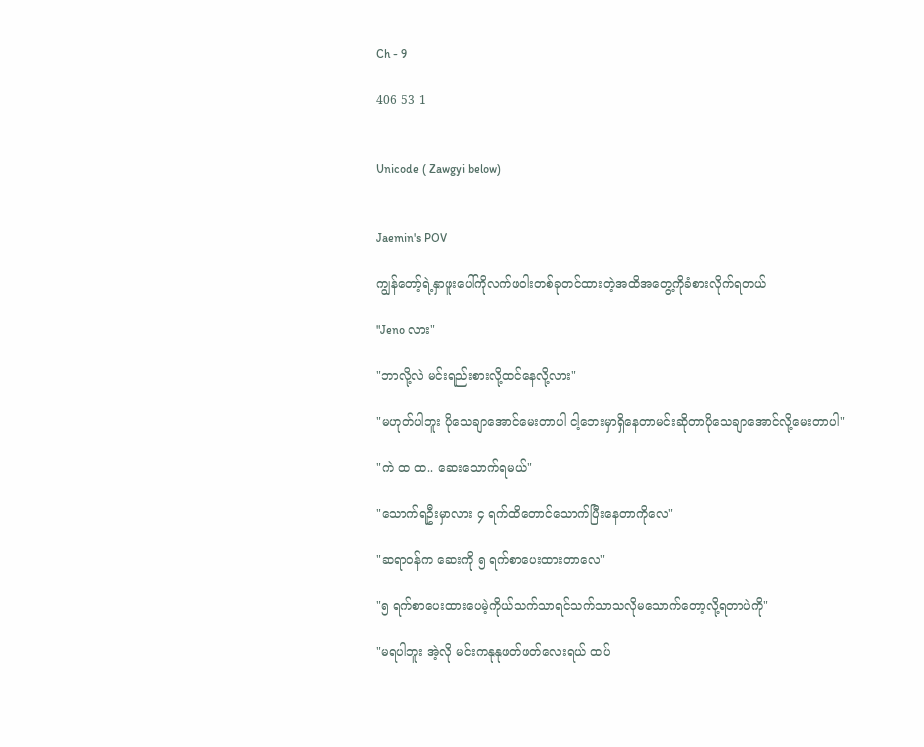Ch - 9

406 53 1


Unicode ( Zawgyi below)


Jaemin's POV

ကျွန်တော့်ရဲ့နှာဖူးပေါ်ကိုလက်ဖဝါးတစ်ခုတင်ထားတဲ့အထိအတွေ့ကိုခံစားလိုက်ရတယ်

"Jeno လား"

"ဘာလို့လဲ မင်းရည်းစားလို့ထင်နေလို့လား"

"မဟုတ်ပါဘူး ပိုသေချာအောင်မေးတာပါ ငါ့ဘေးမှာရှိနေတာမင်းဆိုတာပိုသေချာအောင်လို့မေးတာပါ"

"ကဲ ထ ထ.. ဆေးသောက်ရမယ်"

"သောက်ရဦးမှာလား ၄ ရက်ထိတောင်သောက်ပြီးနေတာကိုလေ"

"ဆရာဝန်က ဆေးကို ၅ ရက်စာပေးထားတာလေ"

"၅ ရက်စာပေးထားပေမဲ့ကိုယ်သက်သာရင်သက်သာသလိုမသောက်တော့လို့ရတာပဲကို"

"မရပါဘူး အဲ့လို မင်းကနုနုဖတ်ဖတ်လေးရယ် ထပ်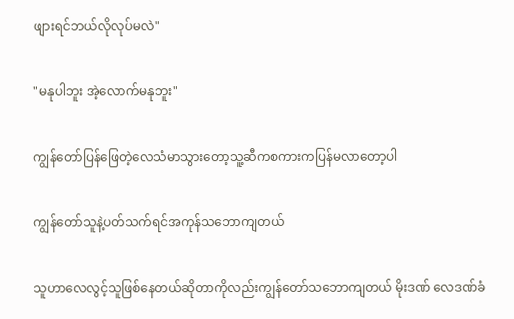ဖျားရင်ဘယ်လိုလုပ်မလဲ"

"မနုပါဘူး အဲ့လောက်မနုဘူး"

ကျွန်တော်ပြန်ဖြေတဲ့လေသံမာသွားတော့သူ့ဆီကစကားကပြန်မလာတော့ပါ

ကျွန်တော်သူနဲ့ပတ်သက်ရင်အကုန်သဘောကျတယ်

သူဟာလေလွင့်သူဖြစ်နေတယ်ဆိုတာကိုလည်းကျွန်တော်သဘောကျတယ် မိုးဒဏ် လေဒဏ်ခံ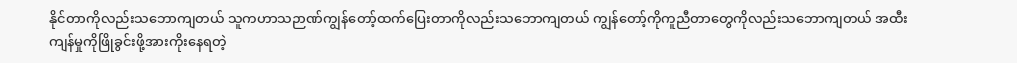နိုင်တာကိုလည်းသဘောကျတယ် သူကဟာသဉာဏ်ကျွန်တော့်ထက်ပြေးတာကိုလည်းသဘောကျတယ် ကျွန်တော့်ကိုကူညီတာတွေကိုလည်းသဘောကျတယ် အထီးကျန်မှုကိုဖြိုခွင်းဖို့အားကိုးနေရတဲ့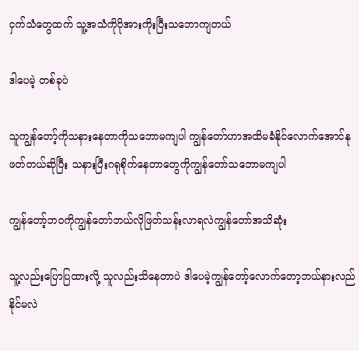ငှက်သံတွေထက် သူ့အသံကိုပိုအားကိုးပြီးသဘောကျတယ်

ဒါပေမဲ့ တစ်ခုပဲ

သူကျွန်တော့်ကိုသနားနေတာကိုသဘောမကျပါ ကျွန်တော်ဟာအထိမခံနိုင်လောက်အောင်နုဖတ်တယ်ဆိုပြီး သနားပြီးဂရုစိုက်နေတာတွေကိုကျွန်တော်သဘောမကျပါ

ကျွန်တော့်ဘဝကိုကျွန်တော်ဘယ်လိုဖြတ်သန်းလာရလဲကျွန်တော်အသိဆုံး

သူ့လည်းပြောပြထားလို့ သူလည်းသိနေတာပဲ ဒါပေမဲ့ကျွန်တော့်လောက်တော့ဘယ်နားလည်နိုင်မလဲ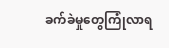ခက်ခဲမှုတွေကြုံလာရ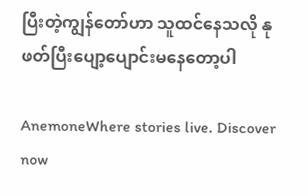ပြီးတဲ့ကျွန်တော်ဟာ သူထင်နေသလို နုဖတ်ပြီးပျော့ပျောင်းမနေတော့ပါ

AnemoneWhere stories live. Discover now